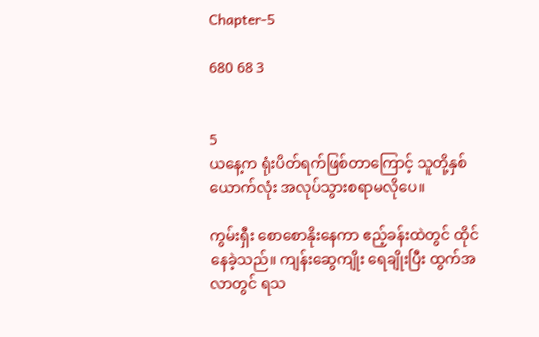Chapter-5

680 68 3


5
ယနေ့က ရုံးပိတ်ရက်ဖြစ်တာကြောင့် သူတို့နှစ်ယောက်လုံး အလုပ်သွားစရာမလိုပေ။

ကွမ်းရှီး စောစောနိုးနေကာ ဧည့်ခန်းထဲတွင် ထိုင်နေခဲ့သည်။ ကျန်းဆွေကျိုး ရေချိုးပြီး ထွက်အလာတွင် ရသ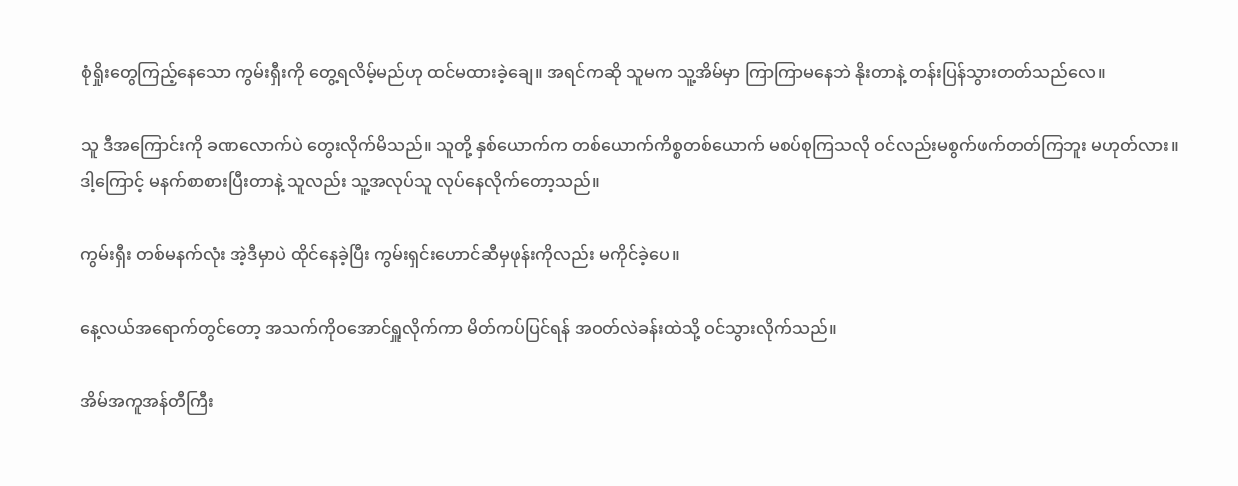စုံရှိုးတွေကြည့်နေသော ကွမ်းရှီးကို တွေ့ရလိမ့်မည်ဟု ထင်မထားခဲ့ချေ။ အရင်ကဆို သူမက သူ့အိမ်မှာ ကြာကြာမနေဘဲ နိုးတာနဲ့ တန်းပြန်သွားတတ်သည်လေ။

သူ ဒီအကြောင်းကို ခဏလောက်ပဲ တွေးလိုက်မိသည်။ သူတို့ နှစ်ယောက်က တစ်ယောက်ကိစ္စတစ်ယောက် မစပ်စုကြသလို ဝင်လည်းမစွက်ဖက်တတ်ကြဘူး မဟုတ်လား။ ဒါ့ကြောင့် မနက်စာစားပြီးတာနဲ့ သူလည်း သူ့အလုပ်သူ လုပ်နေလိုက်တော့သည်။

ကွမ်းရှီး တစ်မနက်လုံး အဲ့ဒီမှာပဲ ထိုင်နေခဲ့ပြီး ကွမ်းရှင်းဟောင်ဆီမှဖုန်းကိုလည်း မကိုင်ခဲ့ပေ။

နေ့လယ်အရောက်တွင်တော့ အသက်ကိုဝအောင်ရှူလိုက်ကာ မိတ်ကပ်ပြင်ရန် အဝတ်လဲခန်းထဲသို့ ဝင်သွားလိုက်သည်။

အိမ်အကူအန်တီကြီး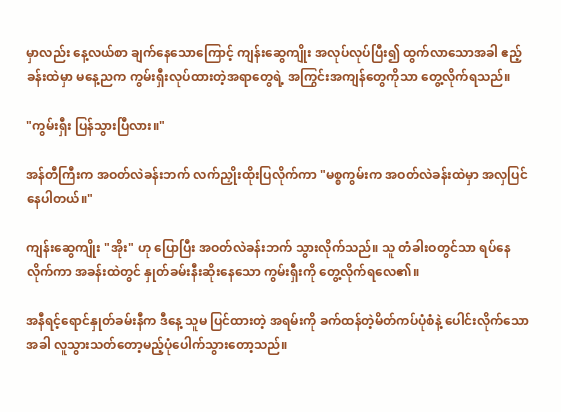မှာလည်း နေ့လယ်စာ ချက်နေသောကြောင့် ကျန်းဆွေကျိုး အလုပ်လုပ်ပြီး၍ ထွက်လာသောအခါ ဧည့်ခန်းထဲမှာ မနေ့ညက ကွမ်းရှီးလုပ်ထားတဲ့အရာတွေရဲ့ အကြွင်းအကျန်တွေကိုသာ တွေ့လိုက်ရသည်။

"ကွမ်းရှီး ပြန်သွားပြီလား။"

အန်တီကြီးက အဝတ်လဲခန်းဘက် လက်ညှိုးထိုးပြလိုက်ကာ "မစ္စကွမ်းက အဝတ်လဲခန်းထဲမှာ အလှပြင်နေပါတယ်။"

ကျန်းဆွေကျိုး "အိုး" ဟု ပြောပြီး အဝတ်လဲခန်းဘက် သွားလိုက်သည်။ သူ တံခါးဝတွင်သာ ရပ်နေလိုက်ကာ အခန်းထဲတွင် နှုတ်ခမ်းနီးဆိုးနေသော ကွမ်းရှီးကို တွေ့လိုက်ရလေ၏။

အနီရင့်ရောင်နှုတ်ခမ်းနီက ဒီနေ့ သူမ ပြင်ထားတဲ့ အရမ်းကို ခက်ထန်တဲ့မိတ်ကပ်ပုံစံနဲ့ ပေါင်းလိုက်သောအခါ လူသွားသတ်တော့မည့်ပုံပေါက်သွားတော့သည်။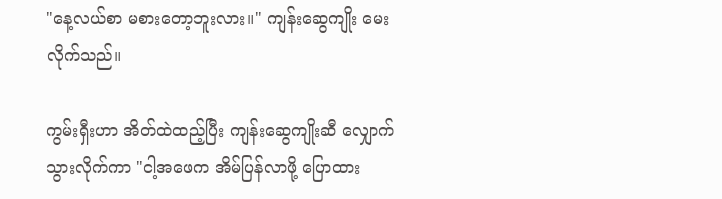"နေ့လယ်စာ မစားတော့ဘူးလား။" ကျန်းဆွေကျိုး မေးလိုက်သည်။

ကွမ်းရှီးဟာ အိတ်ထဲထည့်ပြီး ကျန်းဆွေကျိုးဆီ လျှောက်သွားလိုက်ကာ "ငါ့အဖေက အိမ်ပြန်လာဖို့ ပြောထား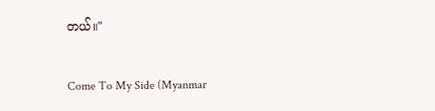တယ်။"

Come To My Side (Myanmar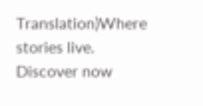Translation)Where stories live. Discover now